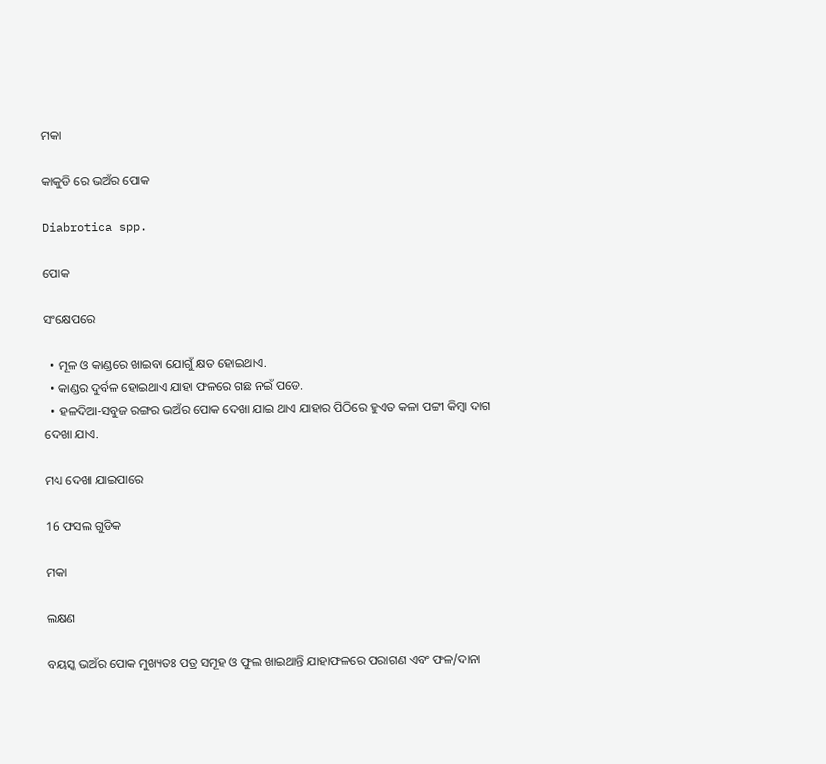ମକା

କାକୁଡି ରେ ଭଅଁର ପୋକ

Diabrotica spp.

ପୋକ

ସଂକ୍ଷେପରେ

  • ମୂଳ ଓ କାଣ୍ଡରେ ଖାଇବା ଯୋଗୁଁ କ୍ଷତ ହୋଇଥାଏ.
  • କାଣ୍ଡର ଦୁର୍ବଳ ହୋଇଥାଏ ଯାହା ଫଳରେ ଗଛ ନଇଁ ପଡେ.
  • ହଳଦିଆ-ସବୁଜ ରଙ୍ଗର ଭଅଁର ପୋକ ଦେଖା ଯାଇ ଥାଏ ଯାହାର ପିଠିରେ ହୁଏତ କଳା ପଟ୍ଟୀ କିମ୍ବା ଦାଗ ଦେଖା ଯାଏ.

ମଧ୍ୟ ଦେଖା ଯାଇପାରେ

16 ଫସଲ ଗୁଡିକ

ମକା

ଲକ୍ଷଣ

ବୟସ୍କ ଭଅଁର ପୋକ ମୁଖ୍ୟତଃ ପତ୍ର ସମୂହ ଓ ଫୁଲ ଖାଇଥାନ୍ତି ଯାହାଫଳରେ ପରାଗଣ ଏବଂ ଫଳ/ଦାନା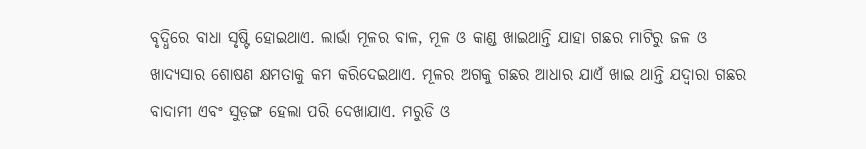ବୃଦ୍ଧିରେ ବାଧା ସୃଷ୍ଟି ହୋଇଥାଏ. ଲାର୍ଭା ମୂଳର ବାଳ, ମୂଳ ଓ କାଣ୍ଡ ଖାଇଥାନ୍ତି ଯାହା ଗଛର ମାଟିରୁ ଜଳ ଓ ଖାଦ୍ୟସାର ଶୋଷଣ କ୍ଷମତାକୁ କମ କରିଦେଇଥାଏ. ମୂଳର ଅଗକୁ ଗଛର ଆଧାର ଯାଏଁ ଖାଇ ଥାନ୍ତି ଯଦ୍ୱାରା ଗଛର ବାଦାମୀ ଏବଂ ସୁଡ଼ଙ୍ଗ ହେଲା ପରି ଦେଖାଯାଏ. ମରୁଡି ଓ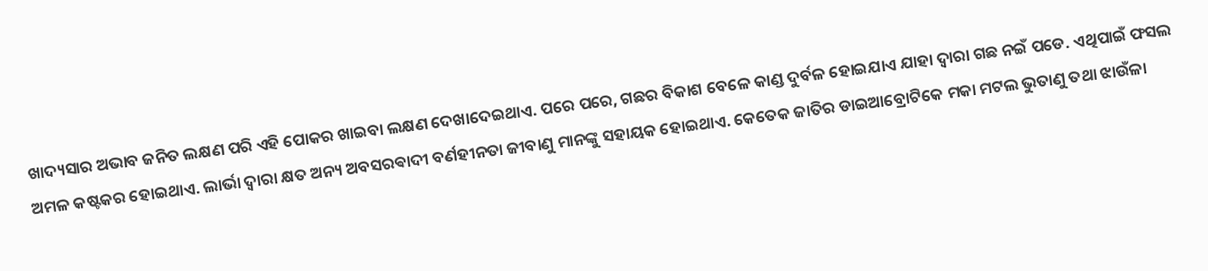ଖାଦ୍ୟସାର ଅଭାବ ଜନିତ ଲକ୍ଷଣ ପରି ଏହି ପୋକର ଖାଇବା ଲକ୍ଷଣ ଦେଖାଦେଇଥାଏ. ପରେ ପରେ, ଗଛର ବିକାଶ ବେଳେ କାଣ୍ଡ ଦୁର୍ବଳ ହୋଇଯାଏ ଯାହା ଦ୍ୱାରା ଗଛ ନଇଁ ପଡେ. ଏଥିପାଇଁ ଫସଲ ଅମଳ କଷ୍ଟକର ହୋଇଥାଏ. ଲାର୍ଭା ଦ୍ୱାରା କ୍ଷତ ଅନ୍ୟ ଅବସରଵାଦୀ ବର୍ଣହୀନତା ଜୀବାଣୁ ମାନଙ୍କୁ ସହାୟକ ହୋଇଥାଏ. କେତେକ ଜାତିର ଡାଇଆବ୍ରୋଟିକେ ମକା ମଟଲ ଭୁତାଣୁ ତଥା ଝାଉଁଳା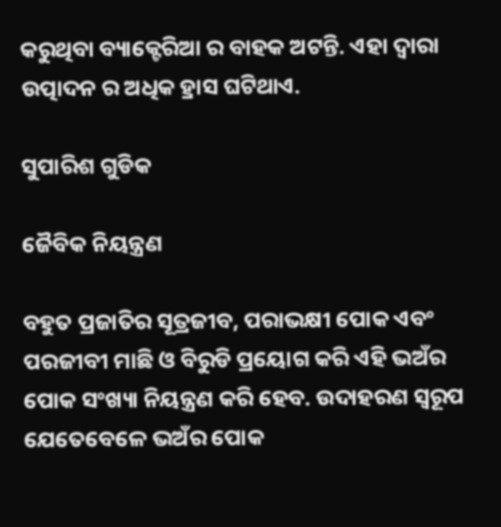କରୁଥିବା ବ୍ୟାକ୍ଟେରିଆ ର ବାହକ ଅଟନ୍ତି. ଏହା ଦ୍ୱାରା ଉତ୍ପାଦନ ର ଅଧିକ ହ୍ରାସ ଘଟିଥାଏ.

ସୁପାରିଶ ଗୁଡିକ

ଜୈବିକ ନିୟନ୍ତ୍ରଣ

ବହୁତ ପ୍ରଜାତିର ସୂତ୍ରଜୀବ, ପରାଭକ୍ଷୀ ପୋକ ଏବଂ ପରଜୀବୀ ମାଛି ଓ ବିରୁଡି ପ୍ରୟୋଗ କରି ଏହି ଭଅଁର ପୋକ ସଂଖ୍ୟା ନିୟନ୍ତ୍ରଣ କରି ହେବ. ଉଦାହରଣ ସ୍ୱରୂପ ଯେତେବେଳେ ଭଅଁର ପୋକ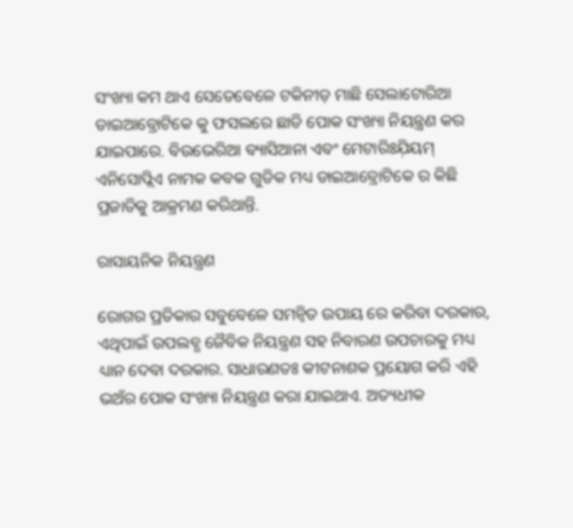ସଂଖ୍ୟା କମ ଥାଏ ସେତେବେଳେ ଟକିନୀଡ଼ ମାଛି ସେଲାଟୋରିଆ ଡାଇଆବ୍ରୋଟିକେ କୁ ଫସଲରେ ଛାଡି ପୋକ ସଂଖ୍ୟା ନିୟନ୍ତ୍ରଣ କର ଯାଇପାରେ. ବିଉଭେରିଆ ବ୍ୟାସିଆନା ଏବଂ ମେଟାରିଃଯ଼ିୟମ୍ ଏନିସୋପ୍ଲିଏ ନାମକ କବକ ଗୁଡିକ ମଧ୍ୟ ଡାଇଆବ୍ରୋଟିକେ ର କିଛି ପ୍ରଜାତିକୁ ଆକ୍ରମଣ କରିଥାନ୍ତି.

ରାସାୟନିକ ନିୟନ୍ତ୍ରଣ

ରୋଗର ପ୍ରତିକାର ସବୁବେଳେ ସମନ୍ବିତ ଉପାୟ ରେ କରିବା ଦରକାର, ଏଥିପାଇଁ ଉପଲବ୍ଧ ଜୈବିକ ନିୟନ୍ତ୍ରଣ ସହ ନିବାରଣ ଉପଚାରକୁ ମଧ୍ୟ ଧ୍ୟାନ ଦେବା ଦରକାର. ସାଧାରଣତଃ କୀଟନାଶକ ପ୍ରୟୋଗ କରି ଏହି ଭଅଁର ପୋକ ସଂଖ୍ୟା ନିୟନ୍ତ୍ରଣ କରା ଯାଇଥାଏ. ଅତ୍ୟଧୀକ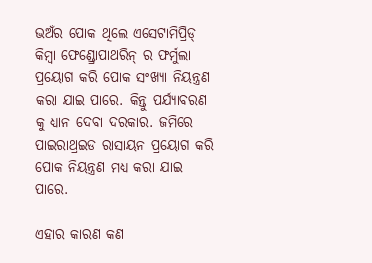ଭଅଁର ପୋକ ଥିଲେ ଏସେଟାମିପ୍ରିଡ୍ କିମ୍ବା ଫେଣ୍ଡ୍ରୋପାଥରିନ୍ ର ଫର୍ମୁଲା ପ୍ରୟୋଗ କରି ପୋକ ସଂଖ୍ୟା ନିୟନ୍ତ୍ରଣ କରା ଯାଇ ପାରେ. କିନ୍ତୁ ପର୍ଯ୍ୟାବରଣ କୁ ଧ୍ୟାନ ଦେବା ଦରକାର. ଜମିରେ ପାଇରାଥ୍ରଇଡ ରାସାୟନ ପ୍ରୟୋଗ କରି ପୋକ ନିୟନ୍ତ୍ରଣ ମଧ୍ୟ କରା ଯାଇ ପାରେ.

ଏହାର କାରଣ କଣ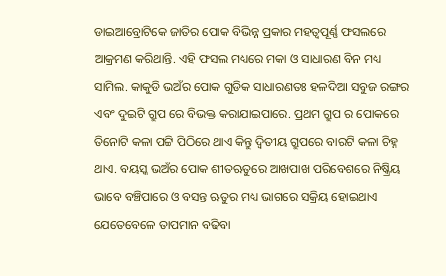ଡାଇଆବ୍ରୋଟିକେ ଜାତିର ପୋକ ବିଭିନ୍ନ ପ୍ରକାର ମହତ୍ୱପୂର୍ଣ୍ଣ ଫସଲରେ ଆକ୍ରମଣ କରିଥାନ୍ତି. ଏହି ଫସଲ ମଧ୍ୟରେ ମକା ଓ ସାଧାରଣ ବିନ ମଧ୍ୟ ସାମିଲ. କାକୁଡି ଭଅଁର ପୋକ ଗୁଡିକ ସାଧାରଣତଃ ହଳଦିଆ ସବୁଜ ରଙ୍ଗର ଏବଂ ଦୁଇଟି ଗ୍ରୁପ ରେ ବିଭକ୍ତ କରାଯାଇପାରେ. ପ୍ରଥମ ଗ୍ରୁପ ର ପୋକରେ ତିନୋଟି କଳା ପଟ୍ଟି ପିଠିରେ ଥାଏ କିନ୍ତୁ ଦ୍ଵିତୀୟ ଗ୍ରୁପରେ ବାରଟି କଳା ଚିହ୍ନ ଥାଏ. ବୟସ୍କ ଭଅଁର ପୋକ ଶୀତଋତୁରେ ଆଖପାଖ ପରିବେଶରେ ନିଷ୍କ୍ରିୟ ଭାବେ ବଞ୍ଚିପାରେ ଓ ବସନ୍ତ ଋତୁର ମଧ୍ୟ ଭାଗରେ ସକ୍ରିୟ ହୋଇଥାଏ ଯେତେବେଳେ ତାପମାନ ବଢିବା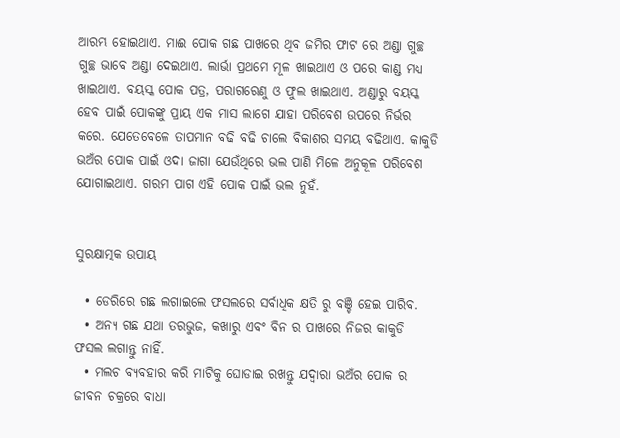ଆରମ୍ଭ ହୋଇଥାଏ. ମାଈ ପୋକ ଗଛ ପାଖରେ ଥିବ ଜମିର ଫାଟ ରେ ଅଣ୍ଡା ଗୁଚ୍ଛ ଗୁଚ୍ଛ ଭାବେ ଅଣ୍ଡା ଦେଇଥାଏ. ଲାର୍ଭା ପ୍ରଥମେ ମୂଳ ଖାଇଥାଏ ଓ ପରେ କାଣ୍ଡ ମଧ୍ୟ ଖାଇଥାଏ. ବୟସ୍କ ପୋକ ପତ୍ର, ପରାଗରେଣୁ ଓ ଫୁଲ ଖାଇଥାଏ. ଅଣ୍ଡାରୁ ବୟସ୍କ ହେବ ପାଇଁ ପୋକଙ୍କୁ ପ୍ରାୟ ଏକ ମାସ ଲାଗେ ଯାହା ପରିବେଶ ଉପରେ ନିର୍ଭର କରେ. ଯେତେବେଳେ ତାପମାନ ବଢି ବଢି ଚାଲେ ବିକାଶର ସମୟ ବଢିଥାଏ. କାକୁଡି ଭଅଁର ପୋକ ପାଇଁ ଓଦା ଜାଗା ଯେଉଁଥିରେ ଭଲ ପାଣି ମିଳେ ଅନୁକୂଳ ପରିବେଶ ଯୋଗାଇଥାଏ. ଗରମ ପାଗ ଏହି ପୋକ ପାଇଁ ଭଲ ନୁହଁ.


ସୁରକ୍ଷାତ୍ମକ ଉପାୟ

  • ଡେରିରେ ଗଛ ଲଗାଇଲେ ଫସଲରେ ସର୍ବାଧିକ କ୍ଷତି ରୁ ବଞ୍ଚି ହେଇ ପାରିବ.
  • ଅନ୍ୟ ଗଛ ଯଥା ତରଭୁଜ, କଖାରୁ ଏବଂ ବିନ ର ପାଖରେ ନିଜର କାକୁଡି ଫସଲ ଲଗାନ୍ତୁ ନାହିଁ.
  • ମଲଚ ବ୍ୟବହାର କରି ମାଟିକୁ ଘୋଡାଇ ରଖନ୍ତୁ ଯଦ୍ୱାରା ଭଅଁର ପୋକ ର ଜୀବନ ଚକ୍ରରେ ବାଧା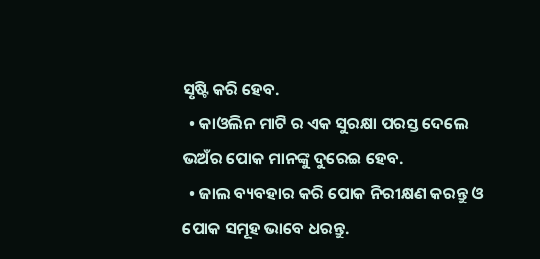ସୃଷ୍ଟି କରି ହେବ.
  • କାଓଲିନ ମାଟି ର ଏକ ସୁରକ୍ଷା ପରସ୍ତ ଦେଲେ ଭଅଁର ପୋକ ମାନଙ୍କୁ ଦୁରେଇ ହେବ.
  • ଜାଲ ବ୍ୟବହାର କରି ପୋକ ନିରୀକ୍ଷଣ କରନ୍ତୁ ଓ ପୋକ ସମୂହ ଭାବେ ଧରନ୍ତୁ.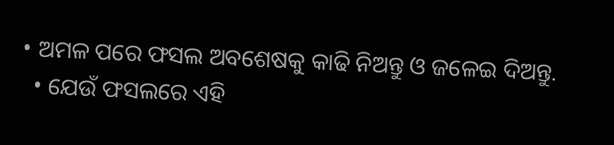• ଅମଳ ପରେ ଫସଲ ଅବଶେଷକୁ କାଢି ନିଅନ୍ତୁ ଓ ଜଳେଇ ଦିଅନ୍ତୁ.
  • ଯେଉଁ ଫସଲରେ ଏହି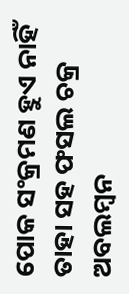ପୋକ ସଂକ୍ରମଣ ହୁଏ ନାହିଁ ତାହା ସହ ଫସଲ ଚକ୍ର ଅବଲମ୍ବନ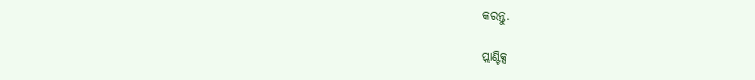କରନ୍ତୁ.

ପ୍ଲାଣ୍ଟିକ୍ସ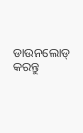ଡାଉନଲୋଡ୍ କରନ୍ତୁ